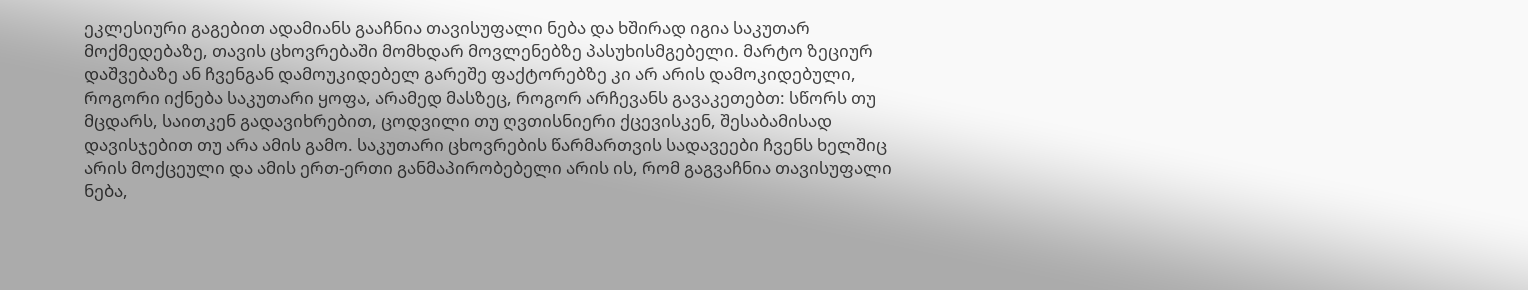ეკლესიური გაგებით ადამიანს გააჩნია თავისუფალი ნება და ხშირად იგია საკუთარ მოქმედებაზე, თავის ცხოვრებაში მომხდარ მოვლენებზე პასუხისმგებელი. მარტო ზეციურ დაშვებაზე ან ჩვენგან დამოუკიდებელ გარეშე ფაქტორებზე კი არ არის დამოკიდებული, როგორი იქნება საკუთარი ყოფა, არამედ მასზეც, როგორ არჩევანს გავაკეთებთ: სწორს თუ მცდარს, საითკენ გადავიხრებით, ცოდვილი თუ ღვთისნიერი ქცევისკენ, შესაბამისად დავისჯებით თუ არა ამის გამო. საკუთარი ცხოვრების წარმართვის სადავეები ჩვენს ხელშიც არის მოქცეული და ამის ერთ-ერთი განმაპირობებელი არის ის, რომ გაგვაჩნია თავისუფალი ნება,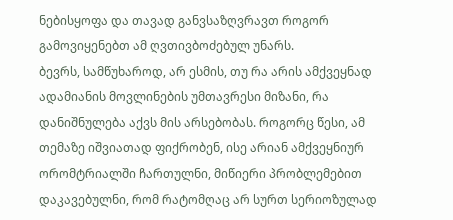ნებისყოფა და თავად განვსაზღვრავთ როგორ გამოვიყენებთ ამ ღვთივბოძებულ უნარს.
ბევრს, სამწუხაროდ, არ ესმის, თუ რა არის ამქვეყნად ადამიანის მოვლინების უმთავრესი მიზანი, რა დანიშნულება აქვს მის არსებობას. როგორც წესი, ამ თემაზე იშვიათად ფიქრობენ, ისე არიან ამქვეყნიურ ორომტრიალში ჩართულნი, მიწიერი პრობლემებით დაკავებულნი, რომ რატომღაც არ სურთ სერიოზულად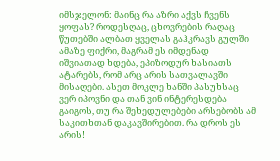იმსჯელონ: მაინც რა აზრი აქვს ჩვენს ყოფას? როდესღაც, ცხოვრების რაღაც წუთებში ალბათ ყველას გაჰკრავს გულში ამაზე ფიქრი, მაგრამ ეს იმდენად იშვიათად ხდება, ეპიზოდურ ხასიათს ატარებს, რომ არც არის სათვალავში მისაღები. ასეთ მოკლე ხანში პასუხსაც ვერ იპოვნი და თან ვინ ინტერესდება გაიგოს, თუ რა შეხედულებები არსებობს ამ საკითხთან დაკავშირებით. რა დროს ეს არის!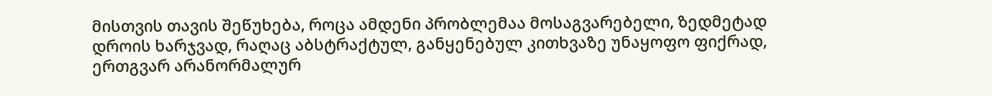მისთვის თავის შეწუხება, როცა ამდენი პრობლემაა მოსაგვარებელი, ზედმეტად დროის ხარჯვად, რაღაც აბსტრაქტულ, განყენებულ კითხვაზე უნაყოფო ფიქრად, ერთგვარ არანორმალურ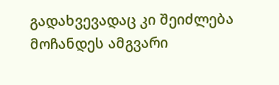გადახვევადაც კი შეიძლება მოჩანდეს ამგვარი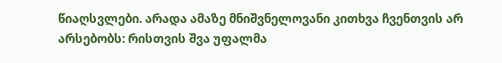წიაღსვლები. არადა ამაზე მნიშვნელოვანი კითხვა ჩვენთვის არ არსებობს: რისთვის შვა უფალმა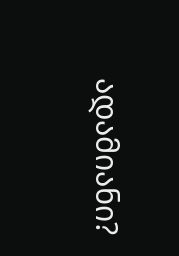ადამიანი?